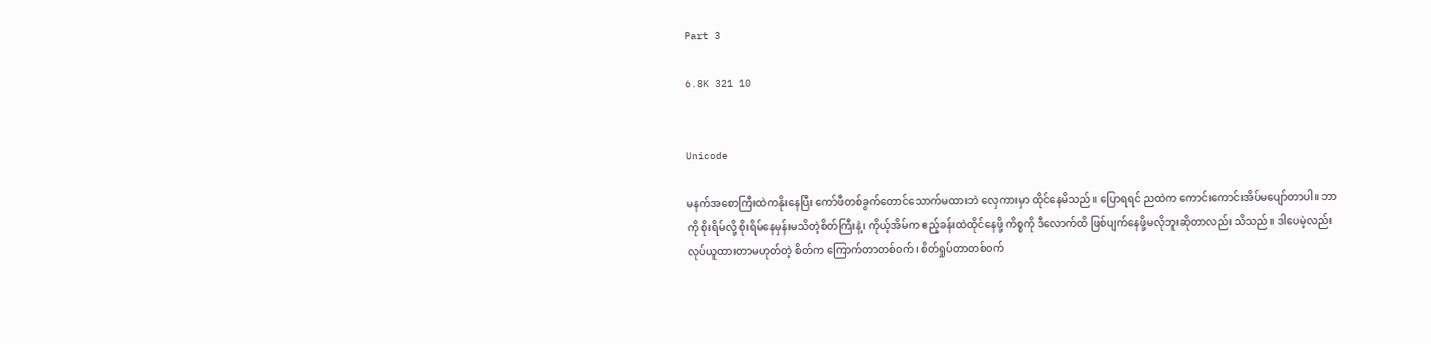Part 3

6.8K 321 10


Unicode

မနက်အစောကြီးထဲကနိုးနေပြီး ကော်ဖီတစ်ခွက်တောင်သောက်မထားဘဲ လှေကားမှာ ထိုင်နေမိသည်။ ပြောရရင် ညထဲက ကောင်းကောင်းအိပ်မပျော်တာပါ။ ဘာကို စိုးရိမ်လို့ စိုးရိမ်နေမှန်းမသိတဲ့စိတ်ကြီးနဲ့၊ ကိုယ့်အိမ်က ဧည့်ခန်းထဲထိုင်နေဖို့ ကိစ္စကို ဒီလောက်ထိ ဖြစ်ပျက်နေဖို့မလိုဘူးဆိုတာလည်း သိသည်။ ဒါပေမဲ့လည်း လုပ်ယူထားတာမဟုတ်တဲ့ စိတ်က ကြောက်တာတစ်၀က်၊ စိတ်ရှုပ်တာတစ်၀က်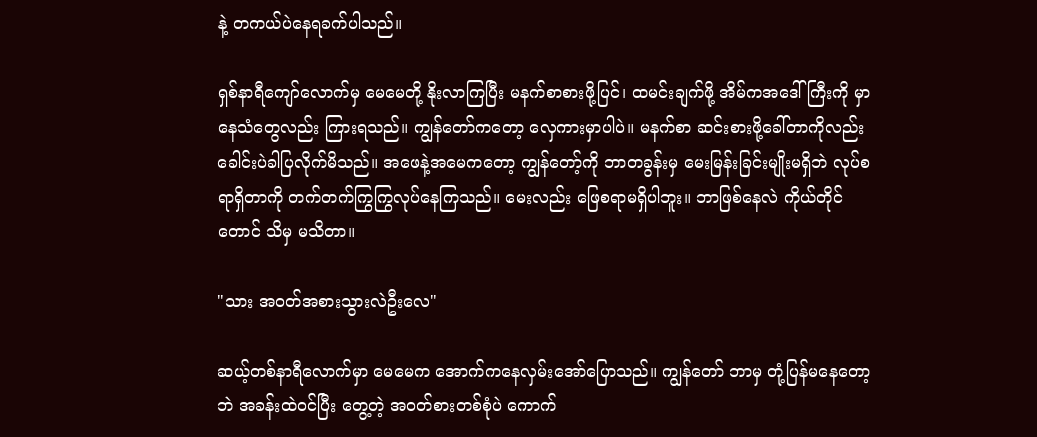နဲ့ တကယ်ပဲနေရခက်ပါသည်။

ရှစ်နာရီကျော်လောက်မှ မေမေတို့ နိုးလာကြပြီး မနက်စာစားဖို့ပြင်၊ ထမင်းချက်ဖို့ အိမ်ကအဒေါ်ကြီးကို မှာနေသံတွေလည်း ကြားရသည်။ ကျွန်တော်ကတော့ လှေကားမှာပါပဲ။ မနက်စာ ဆင်းစားဖို့ခေါ်တာကိုလည်း ခေါင်းပဲခါပြလိုက်မိသည်။ အဖေနဲ့အမေကတော့ ကျွန်တော့်ကို ဘာတခွန်းမှ မေးမြန်းခြင်းမျိုးမရှိဘဲ လုပ်စရာရှိတာကို တက်တက်ကြွကြွလုပ်နေကြသည်။ မေးလည်း ဖြေစရာမရှိပါဘူး။ ဘာဖြစ်နေလဲ ကိုယ်တိုင်တောင် သိမှ မသိတာ။

"သား အ၀တ်အစားသွားလဲဦးလေ"

ဆယ့်တစ်နာရီလောက်မှာ မေမေက အောက်ကနေလှမ်းအော်ပြောသည်။ ကျွန်တော် ဘာမှ တုံ့ပြန်မနေတော့ဘဲ အခန်းထဲ၀င်ပြီး တွေ့တဲ့ အ၀တ်စားတစ်စုံပဲ ကောက်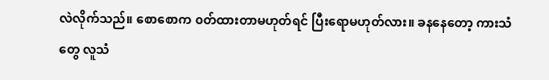လဲလိုက်သည်။ စောစောက ၀တ်ထားတာမဟုတ်ရင် ပြီးရောမဟုတ်လား။ ခနနေတော့ ကားသံတွေ လူသံ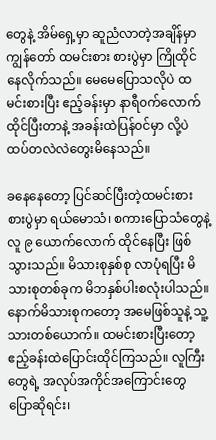တွေနဲ့ အိမ်ရှေ့မှာ ဆူညံလာတဲ့အချိန်မှာ ကျွန်တော် ထမင်းစား စားပွဲမှာ ကြိုထိုင်နေလိုက်သည်။ မေမေပြောသလိုပဲ ထမင်းစားပြီး ဧည့်ခန်းမှာ နာရီ၀က်လောက်ထိုင်ပြီးတာနဲ့ အခန်းထဲပြန်၀င်မှာ လို့ပဲ ထပ်တလဲလဲတွေးမိနေသည်။

ခနေနေတော့ ပြင်ဆင်ပြီးတဲ့ထမင်းစား စားပွဲမှာ ရယ်မောသံ၊ စကားပြောသံတွေနဲ့ လူ ၉ ယောက်လောက် ထိုင်နေပြီး ဖြစ်သွားသည်။ မိသားစုနှစ်စု လာပုံရပြီး မိသားစုတစ်ခုက မိဘနှစ်ပါးစလုံးပါသည်။ နောက်မိသားစုကတော့ အမေဖြစ်သူနဲ့ သူ့သားတစ်ယောက်။ ထမင်းစားပြီးတော့ ဧည့်ခန်းထဲပြောင်းထိုင်ကြသည်။ လူကြီးတွေရဲ့ အလုပ်အကိုင်အကြောင်းတွေ ပြောဆိုရင်း၊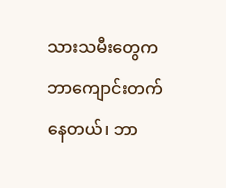သားသမီးတွေက ဘာကျောင်းတက်နေတယ်၊ ဘာ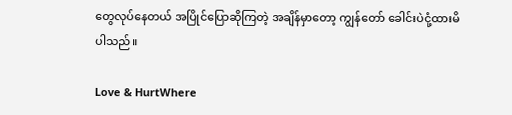တွေလုပ်နေတယ် အပြိုင်ပြောဆိုကြတဲ့ အချိန်မှာတော့ ကျွန်တော် ခေါင်းပဲငုံ့ထားမိပါသည်။

Love & HurtWhere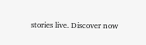stories live. Discover now